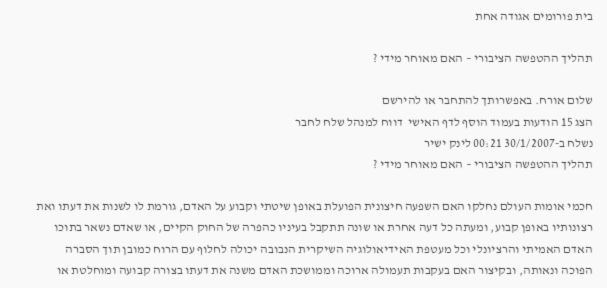בית פורומים אגודה אחת

תהליך ההטפשה הציבורי – האם מאוחר מידי ?

שלום אורח. באפשרותך להתחבר או להירשם
הצג 15 הודעות בעמוד הוסף לדף האישי  דווח למנהל שלח לחבר
נשלח ב-30/1/2007 00:21 לינק ישיר
תהליך ההטפשה הציבורי – האם מאוחר מידי ?

חכמי אומות העולם נחלקו האם השפעה חיצונית הפועלת באופן שיטתי וקבוע על האדם, גורמת לו לשנות את דעתו ואת רצונותיו באופן קבוע, ומעתה כל דעה אחרת או שונה תתקבל בעיניו כהפרה של החוק הקיים, או שאדם נשאר בתוכו האדם האמיתי והרציונלי וכל מעטפת האידיאולוגיה השיקרית הנבובה יכולה לחלוף עם הרוח כמובן תוך הסברה הפוכה ונאותה, ובקיצור האם בעקבות תעמולה ארוכה וממושכת האדם משנה את דעתו בצורה קבועה ומוחלטת או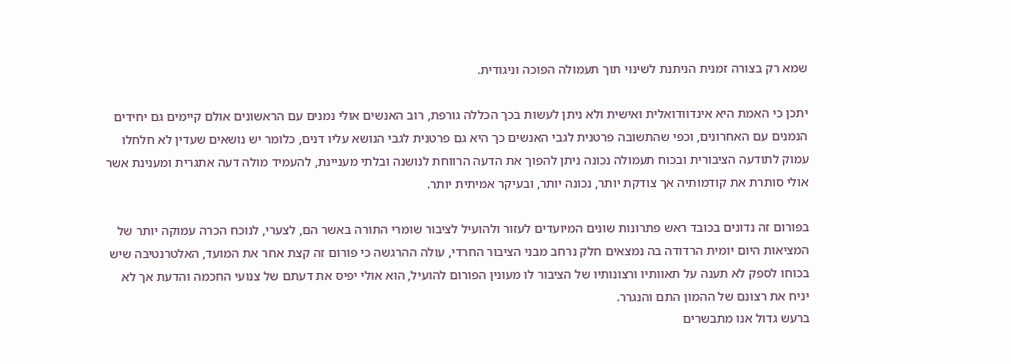שמא רק בצורה זמנית הניתנת לשינוי תוך תעמולה הפוכה וניגודית.

יתכן כי האמת היא אינדוודואלית ואישית ולא ניתן לעשות בכך הכללה גורפת, רוב האנשים אולי נמנים עם הראשונים אולם קיימים גם יחידים הנמנים עם האחרונים, וכפי שהתשובה פרטנית לגבי האנשים כך היא גם פרטנית לגבי הנושא עליו דנים, כלומר יש נושאים שעדין לא חלחלו עמוק לתודעה הציבורית ובכוח תעמולה נכונה ניתן להפוך את הדעה הרווחת לנושנה ובלתי מעניינת, להעמיד מולה דעה אתגרית ומענינת אשר אולי סותרת את קודמותיה אך צודקת יותר, נכונה יותר, ובעיקר אמיתית יותר.

בפורום זה נדונים בכובד ראש פתרונות שונים המיועדים לעזור ולהועיל לציבור שומרי התורה באשר הם, לצערי, לנוכח הכרה עמוקה יותר של המציאות היום יומית הרדודה בה נמצאים חלק נרחב מבני הציבור החרדי, עולה ההרגשה כי פורום זה קצת אחר את המועד, האלטרנטיבה שיש בכוחו לספק לא תענה על תאוותיו ורצונותיו של הציבור לו מעונין הפורום להועיל, הוא אולי יפיס את דעתם של צנועי החכמה והדעת אך לא יניח את רצונם של ההמון התם והנגרר.
ברעש גדול אנו מתבשרים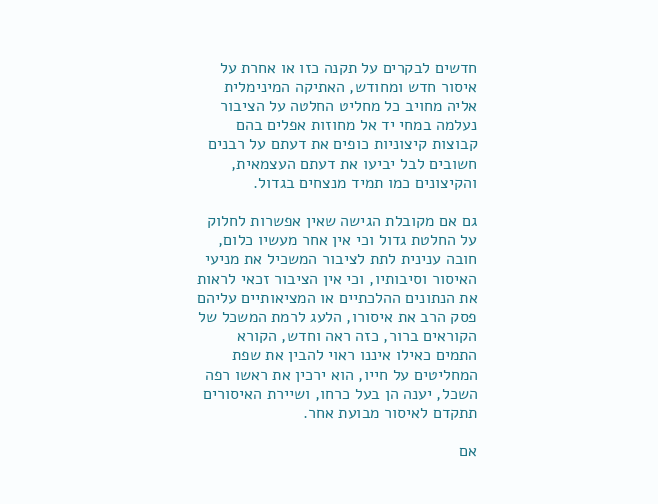חדשים לבקרים על תקנה כזו או אחרת על איסור חדש ומחודש, האתיקה המינימלית אליה מחויב כל מחליט החלטה על הציבור נעלמה במחי יד אל מחוזות אפלים בהם קבוצות קיצוניות כופים את דעתם על רבנים חשובים לבל יביעו את דעתם העצמאית, והקיצונים כמו תמיד מנצחים בגדול.

גם אם מקובלת הגישה שאין אפשרות לחלוק על החלטת גדול וכי אין אחר מעשיו כלום, חובה ענינית לתת לציבור המשכיל את מניעי האיסור וסיבותיו, וכי אין הציבור זכאי לראות את הנתונים ההלכתיים או המציאותיים עליהם פסק הרב את איסורו, הלעג לרמת המשכל של הקוראים ברור, כזה ראה וחדש, הקורא התמים כאילו איננו ראוי להבין את שפת המחליטים על חייו, הוא ירכין את ראשו רפה השכל, יענה הן בעל כרחו, ושיירת האיסורים תתקדם לאיסור מבועת אחר.

אם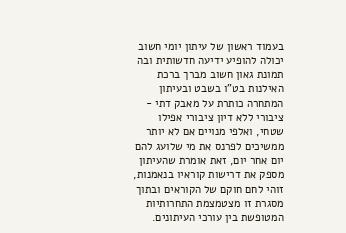בעמוד ראשון של עיתון יומי חשוב יכולה להופיע ידיעה חדשותית ובה תמונת גאון חשוב מברך ברכת האילנות בט"ו בשבט ובעיתון המתחרה כותרת על מאבק דתי - ציבורי ללא דיון ציבורי אפילו שטחי, ואלפי מנויים אם לא יותר ממשיכים לפרנס את מי שלועג להם יום אחר יום, זאת אומרת שהעיתון מספק את דרישות קוראיו בנאמנות, זוהי לחם חוקם של הקוראים ובתוך מסגרת זו מצטמצמת התחרותיות המטופשת בין עורכי העיתונים.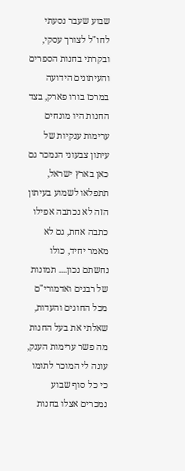שבוע שעבר נסעתי לחו"ל לצורך עסקי, ובקרתי בחנות הספרים והעיתונים הידועה במרכז בורו פארק, בצד החנות היו מונחים ערימות ענקיות של עיתון צבעוני הנמכר גם כאן בארץ ישראל, תתפלאו לשמוע בעיתון הזה לא נכתבה אפילו כתבה אחת, גם לא מאמר יחיד, כולו נחשתם נכון.... תמונות של רבנים ואדמורי"ם מכל החוגים והעדות, שאלתי את בעל החנות מה פשר ערימות הענק, עונה לי המוכר לתומו כי כל סוף שבוע נמכרים אצלו בחנות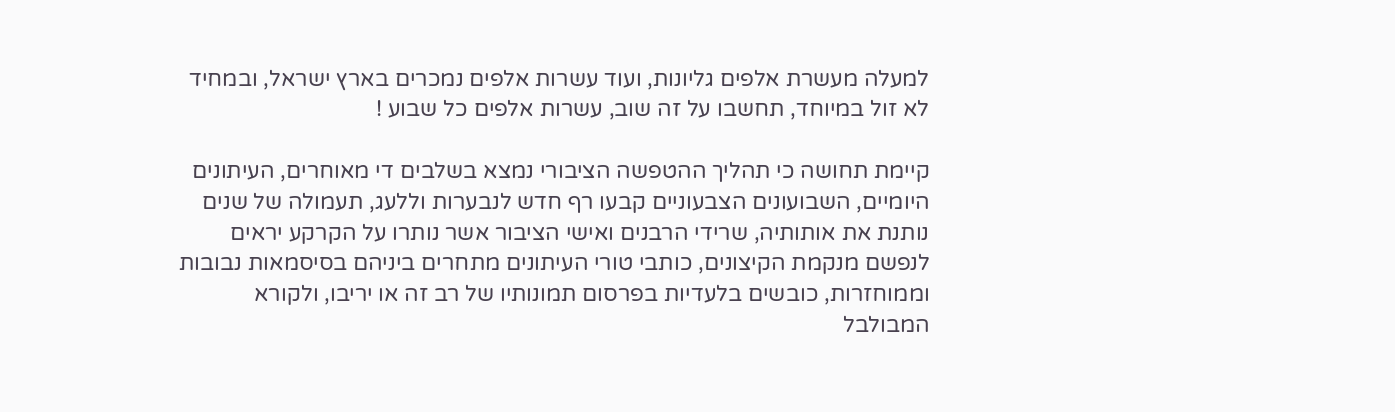למעלה מעשרת אלפים גליונות, ועוד עשרות אלפים נמכרים בארץ ישראל, ובמחיד לא זול במיוחד, תחשבו על זה שוב, עשרות אלפים כל שבוע !

קיימת תחושה כי תהליך ההטפשה הציבורי נמצא בשלבים די מאוחרים, העיתונים היומיים, השבועונים הצבעוניים קבעו רף חדש לנבערות וללעג, תעמולה של שנים נותנת את אותותיה, שרידי הרבנים ואישי הציבור אשר נותרו על הקרקע יראים לנפשם מנקמת הקיצונים, כותבי טורי העיתונים מתחרים ביניהם בסיסמאות נבובות וממוחזרות, כובשים בלעדיות בפרסום תמונותיו של רב זה או יריבו, ולקורא המבולבל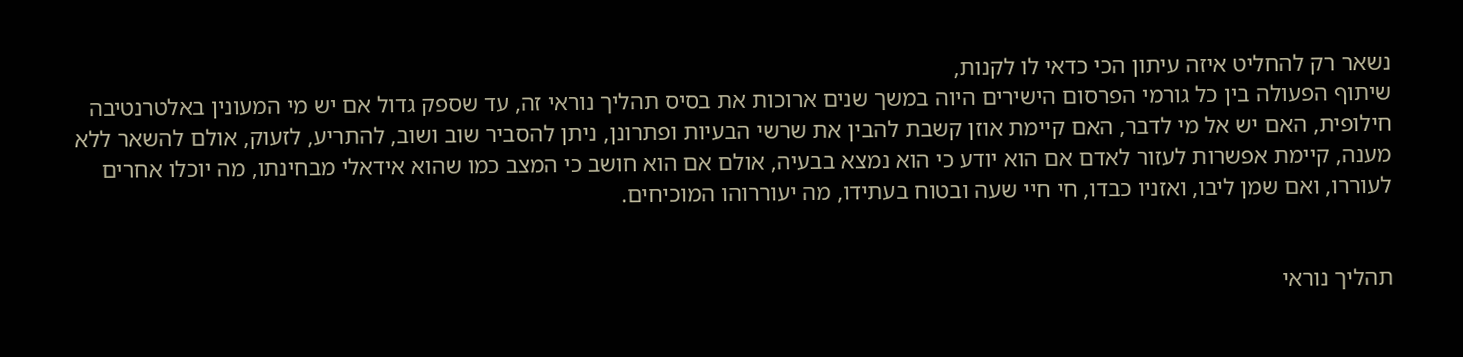נשאר רק להחליט איזה עיתון הכי כדאי לו לקנות,
שיתוף הפעולה בין כל גורמי הפרסום הישירים היוה במשך שנים ארוכות את בסיס תהליך נוראי זה, עד שספק גדול אם יש מי המעונין באלטרנטיבה חילופית, האם יש אל מי לדבר, האם קיימת אוזן קשבת להבין את שרשי הבעיות ופתרונן, ניתן להסביר שוב ושוב, להתריע, לזעוק, אולם להשאר ללא מענה, קיימת אפשרות לעזור לאדם אם הוא יודע כי הוא נמצא בבעיה, אולם אם הוא חושב כי המצב כמו שהוא אידאלי מבחינתו, מה יוכלו אחרים לעוררו, ואם שמן ליבו, ואזניו כבדו, חי חיי שעה ובטוח בעתידו, מה יעוררוהו המוכיחים.


תהליך נוראי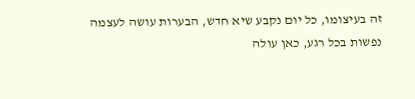זה בעיצומו, כל יום נקבע שיא חדש, הבערות עושה לעצמה נפשות בכל רגע, כאן עולה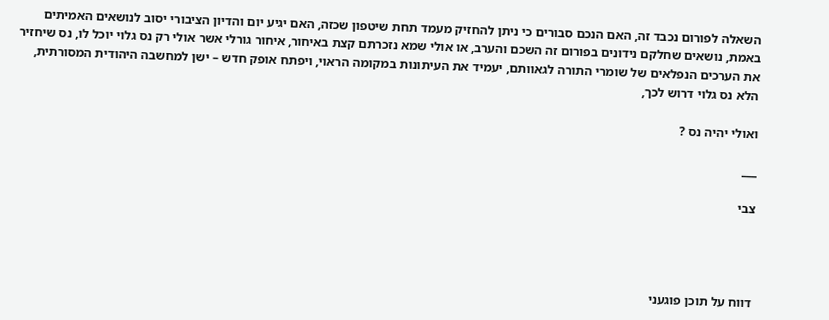השאלה לפורום נכבד זה, האם הנכם סבורים כי ניתן להחזיק מעמד תחת שיטפון שכזה, האם יגיע יום והדיון הציבורי יסוב לנושאים האמיתים באמת, נושאים שחלקם נידונים בפורום זה השכם והערב, או אולי שמא נזכרתם קצת באיחור, איחור גורלי אשר אולי רק נס גלוי יוכל לו, נס שיחזיר את הערכים הנפלאים של שומרי התורה לגאוותם, יעמיד את העיתונות במקומה הראוי, ויפתח אופק חדש – ישן למחשבה היהודית המסורתית, הלא נס גלוי דרוש לכך,

ואולי יהיה נס ?

___

צבי




דווח על תוכן פוגעני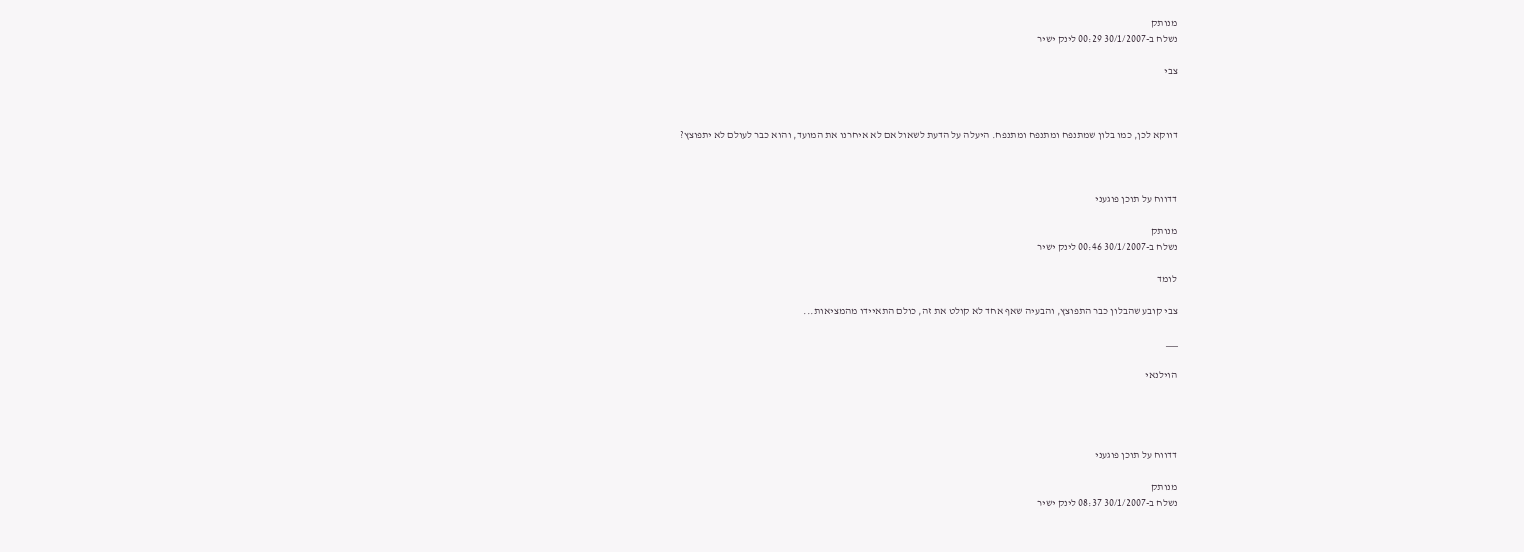מנותק
נשלח ב-30/1/2007 00:29 לינק ישיר

צבי



דווקא לכן, כמו בלון שמתנפח ומתנפח ומתנפח. היעלה על הדעת לשאול אם לא איחרנו את המועד, והוא כבר לעולם לא יתפוצץ?



דדווח על תוכן פוגעני

מנותק
נשלח ב-30/1/2007 00:46 לינק ישיר

לומד

צבי קובע שהבלון כבר התפוצץ, והבעיה שאף אחד לא קולט את זה, כולם התאיידו מהמציאות...

___

הוילנאי




דדווח על תוכן פוגעני

מנותק
נשלח ב-30/1/2007 08:37 לינק ישיר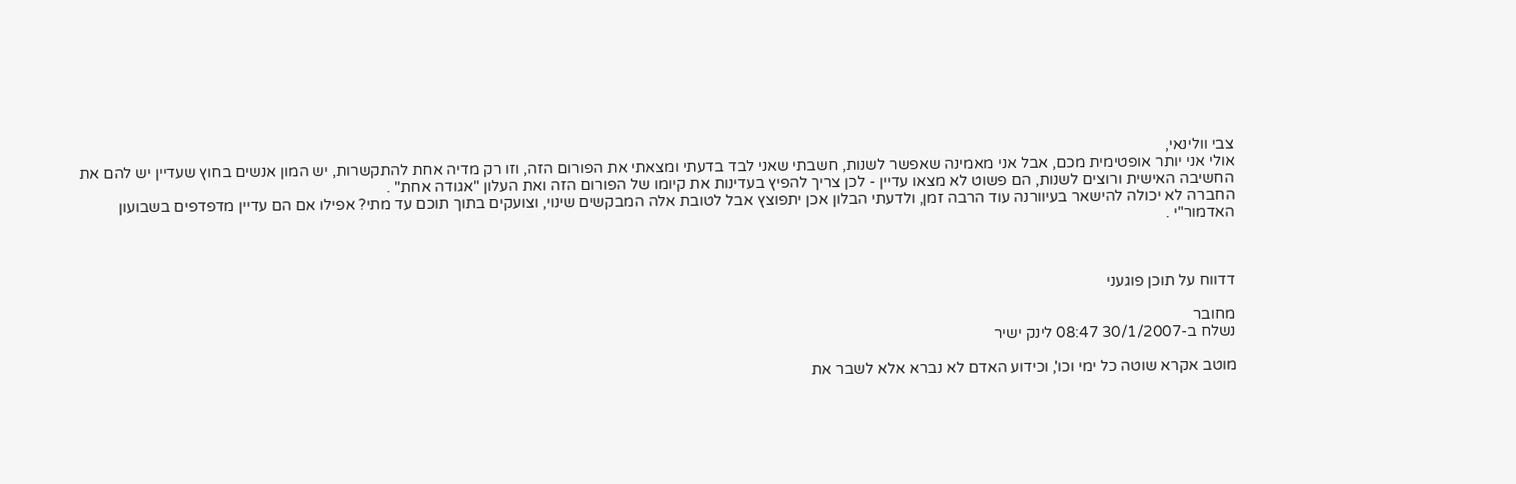צבי וולינאי,
אולי אני יותר אופטימית מכם, אבל אני מאמינה שאפשר לשנות, חשבתי שאני לבד בדעתי ומצאתי את הפורום הזה, וזו רק מדיה אחת להתקשרות, יש המון אנשים בחוץ שעדיין יש להם את החשיבה האישית ורוצים לשנות, הם פשוט לא מצאו עדיין - לכן צריך להפיץ בעדינות את קיומו של הפורום הזה ואת העלון "אגודה אחת" .
החברה לא יכולה להישאר בעיוורנה עוד הרבה זמן, ולדעתי הבלון אכן יתפוצץ אבל לטובת אלה המבקשים שינוי, וצועקים בתוך תוכם עד מתי? אפילו אם הם עדיין מדפדפים בשבועון האדמור"י .



דדווח על תוכן פוגעני

מחובר
נשלח ב-30/1/2007 08:47 לינק ישיר

מוטב אקרא שוטה כל ימי וכו', וכידוע האדם לא נברא אלא לשבר את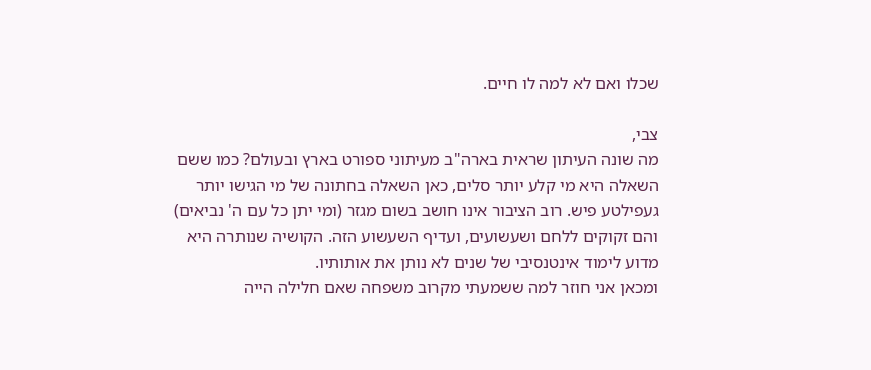שכלו ואם לא למה לו חיים.

צבי,
מה שונה העיתון שראית בארה"ב מעיתוני ספורט בארץ ובעולם? כמו ששם השאלה היא מי קלע יותר סלים, כאן השאלה בחתונה של מי הגישו יותר געפילטע פיש. רוב הציבור אינו חושב בשום מגזר (ומי יתן כל עם ה' נביאים) והם זקוקים ללחם ושעשועים, ועדיף השעשוע הזה. הקושיה שנותרה היא מדוע לימוד אינטנסיבי של שנים לא נותן את אותותיו.
ומכאן אני חוזר למה ששמעתי מקרוב משפחה שאם חלילה הייה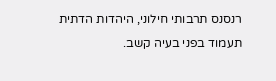רנסנס תרבותי חילוני, היהדות הדתית תעמוד בפני בעיה קשב.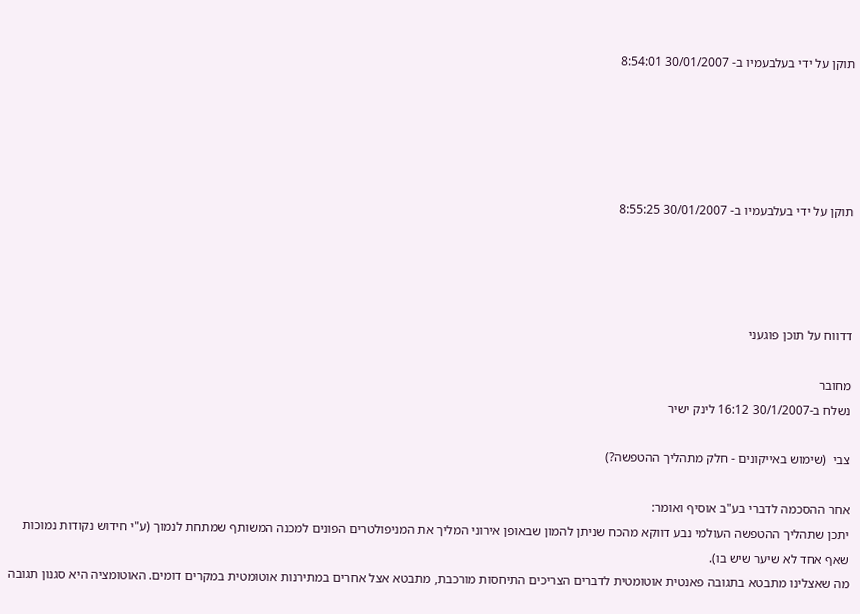תוקן על ידי בעלבעמיו ב- 30/01/2007 8:54:01





תוקן על ידי בעלבעמיו ב- 30/01/2007 8:55:25




דדווח על תוכן פוגעני

מחובר
נשלח ב-30/1/2007 16:12 לינק ישיר

צבי  (שימוש באייקונים - חלק מתהליך ההטפשה?)

אחר ההסכמה לדברי בע"ב אוסיף ואומר:
יתכן שתהליך ההטפשה העולמי נבע דווקא מהכח שניתן להמון שבאופן אירוני המליך את המניפולטרים הפונים למכנה המשותף שמתחת לנמוך (ע"י חידוש נקודות נמוכות שאף אחד לא שיער שיש בו).
מה שאצלינו מתבטא בתגובה פאנטית אוטומטית לדברים הצריכים התיחסות מורכבת, מתבטא אצל אחרים במתירנות אוטומטית במקרים דומים. האוטומציה היא סגנון תגובה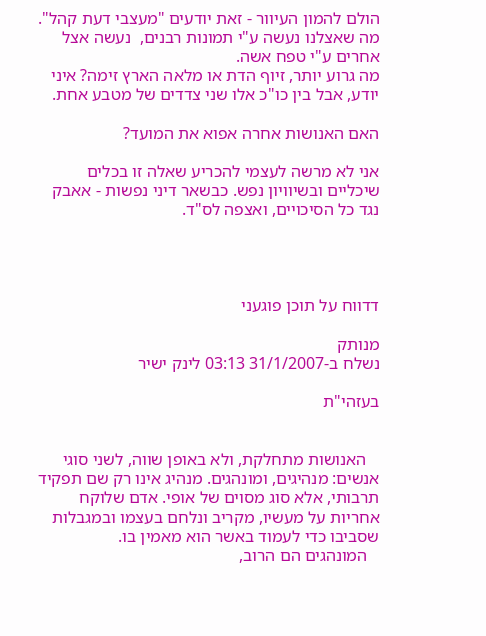הולם להמון העיוור - זאת יודעים "מעצבי דעת קהל".
מה שאצלנו נעשה ע"י תמונות רבנים,  נעשה אצל אחרים ע"י טפח אשה.
מה גרוע יותר, זיוף הדת או מלאה הארץ זימה? איני יודע, אבל בין כו"כ אלו שני צדדים של מטבע אחת.

האם האנושות אחרה אפוא את המועד?

אני לא מרשה לעצמי להכריע שאלה זו בכלים שיכליים ובשיוויון נפש. כבשאר דיני נפשות - אאבק נגד כל הסיכויים, ואצפה לס"ד.




דדווח על תוכן פוגעני

מנותק
נשלח ב-31/1/2007 03:13 לינק ישיר

בעזהי"ת


   האנושות מתחלקת, ולא באופן שווה, לשני סוגי אנשים: מנהיגים, ומונהגים. מנהיג אינו רק שם תפקיד תרבותי, אלא סוג מסוים של אופי. אדם שלוקח אחריות על מעשיו, מקריב ונלחם בעצמו ובמגבלות שסביבו כדי לעמוד באשר הוא מאמין בו.
   המונהגים הם הרוב,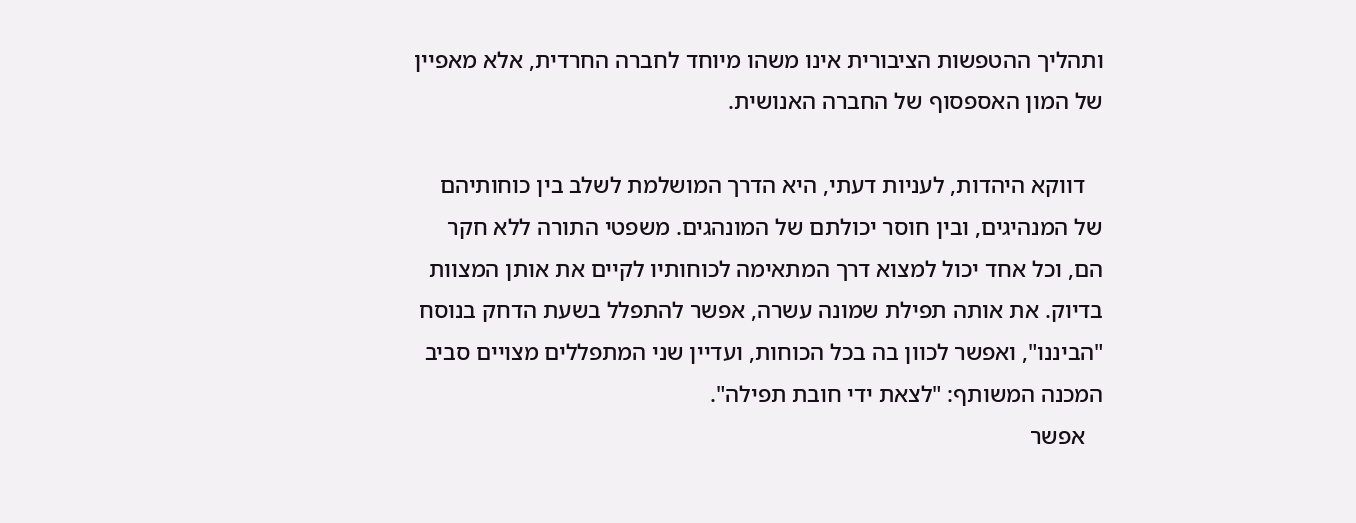ותהליך ההטפשות הציבורית אינו משהו מיוחד לחברה החרדית, אלא מאפיין של המון האספסוף של החברה האנושית.

   דווקא היהדות, לעניות דעתי, היא הדרך המושלמת לשלב בין כוחותיהם של המנהיגים, ובין חוסר יכולתם של המונהגים. משפטי התורה ללא חקר הם, וכל אחד יכול למצוא דרך המתאימה לכוחותיו לקיים את אותן המצוות בדיוק. את אותה תפילת שמונה עשרה, אפשר להתפלל בשעת הדחק בנוסח "הביננו", ואפשר לכוון בה בכל הכוחות, ועדיין שני המתפללים מצויים סביב המכנה המשותף: "לצאת ידי חובת תפילה".
   אפשר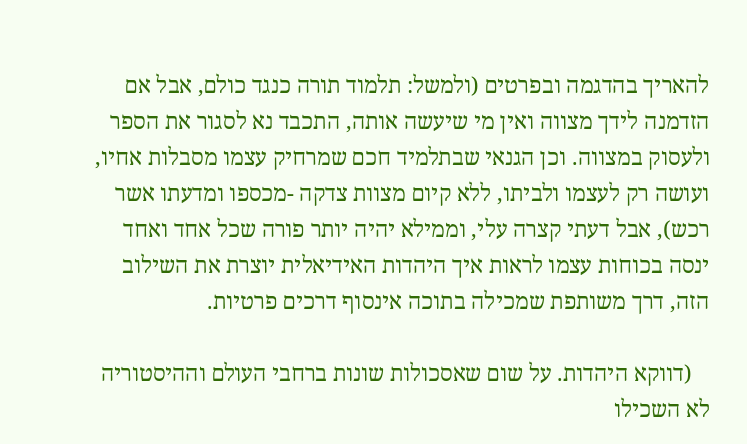להאריך בהדגמה ובפרטים (ולמשל: תלמוד תורה כנגד כולם, אבל אם הזדמנה לידך מצווה ואין מי שיעשה אותה, התכבד נא לסגור את הספר ולעסוק במצווה. וכן הגנאי שבתלמיד חכם שמרחיק עצמו מסבלות אחיו, ועושה רק לעצמו ולביתו, ללא קיום מצוות צדקה -מכספו ומדעתו אשר רכש), אבל דעתי קצרה עלי, וממילא יהיה יותר פורה שכל אחד ואחד ינסה בכוחות עצמו לראות איך היהדות האידיאלית יוצרת את השילוב הזה, דרך משותפת שמכילה בתוכה אינסוף דרכים פרטיות.

   (דווקא היהדות. על שום שאסכולות שונות ברחבי העולם וההיסטוריה לא השכילו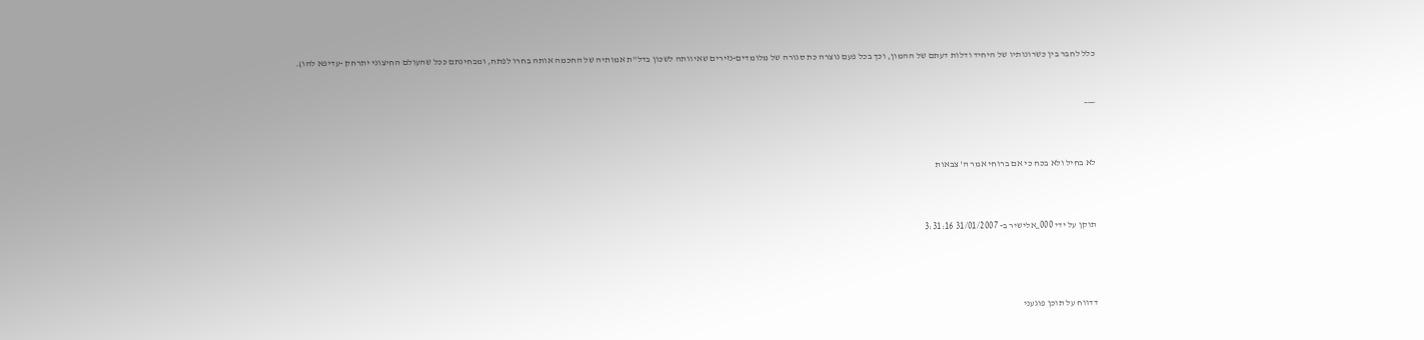כלל לחבר בין כשרונותיו של היחיד ודלות דעתם של ההמון, וכך בכל פעם נוצרה כת סגורה של מלומדים-נזירים שאיוותה לשכון בדל"ת אמותיה של החכמה אותה בחרו לפתח, ומבחינתם ככל שהעולם החיצוני יתרחק -עדיפא להו).


___



לא בחיל ולא בכח כי אם ברוחי אמר ה' צבאות



תוקן על ידי 000_אלישיר ב- 31/01/2007 3:31:16




דדווח על תוכן פוגעני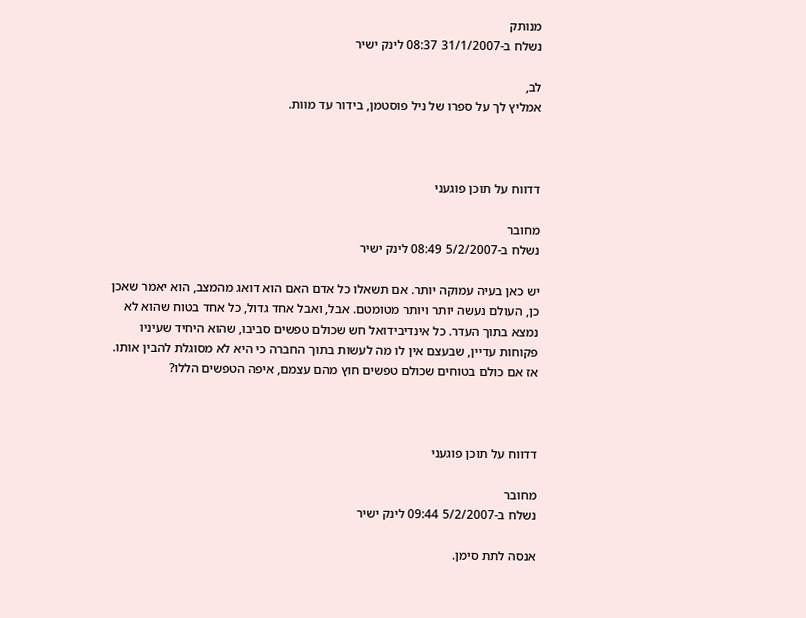מנותק
נשלח ב-31/1/2007 08:37 לינק ישיר

לב,
אמליץ לך על ספרו של ניל פוסטמן, בידור עד מוות.



דדווח על תוכן פוגעני

מחובר
נשלח ב-5/2/2007 08:49 לינק ישיר

יש כאן בעיה עמוקה יותר. אם תשאלו כל אדם האם הוא דואג מהמצב, הוא יאמר שאכן כן, העולם נעשה יותר ויותר מטומטם. אבל, ואבל אחד גדול, כל אחד בטוח שהוא לא נמצא בתוך העדר. כל אינדיבידואל חש שכולם טפשים סביבו, שהוא היחיד שעיניו פקוחות עדיין, שבעצם אין לו מה לעשות בתוך החברה כי היא לא מסוגלת להבין אותו. אז אם כולם בטוחים שכולם טפשים חוץ מהם עצמם, איפה הטפשים הללו?



דדווח על תוכן פוגעני

מחובר
נשלח ב-5/2/2007 09:44 לינק ישיר

אנסה לתת סימן.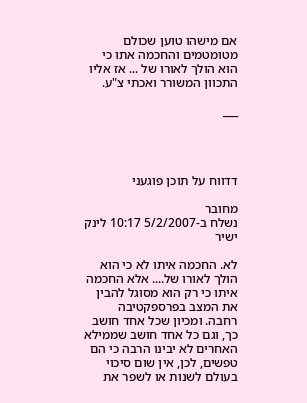אם מישהו טוען שכולם מטומטמים והחכמה אתו כי הוא הולך לאורו של ... אז אליו התכוון המשורר ואכתי צ"ע.

___




דדווח על תוכן פוגעני

מחובר
נשלח ב-5/2/2007 10:17 לינק ישיר

לא. החכמה איתו לא כי הוא הולך לאורו של.... אלא החכמה איתו כי רק הוא מסוגל להבין את המצב בפרספקטיבה רחבה. ומכיון שכל אחד חושב כך, וגם כל אחד חושב שממילא האחרים לא יבינו הרבה כי הם טפשים, לכן, אין שום סיכוי בעולם לשנות או לשפר את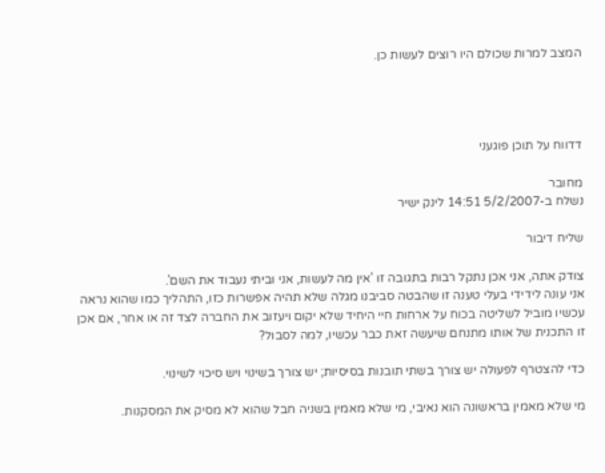המצב למרות שכולם היו רוצים לעשות כן.




דדווח על תוכן פוגעני

מחובר
נשלח ב-5/2/2007 14:51 לינק ישיר

שליח דיבור

צודק אתה, אני אכן נתקל רבות בתגובה זו 'אין מה לעשות, אני וביתי נעבוד את השם'.
אני עונה לידידי בעלי טענה זו שהבטה סביבנו מגלה שלא תהיה אפשרות כזו, התהליך כמו שהוא נראה עכשיו מוביל לשליטה בכוח על ארחות חיי היחיד שלא יקום ויעזוב את החברה לצד זה או אחר, אם אכן זו התכנית של אותו מתנחם שיעשה זאת כבר עכשיו, למה לסבול?

כדי להצטרף לפעולה יש צורך בשתי תובנות בסיסיות; יש צורך בשינוי ויש סיכוי לשינוי.

מי שלא מאמין בראשונה הוא נאיבי, מי שלא מאמין בשניה חבל שהוא לא מסיק את המסקנות.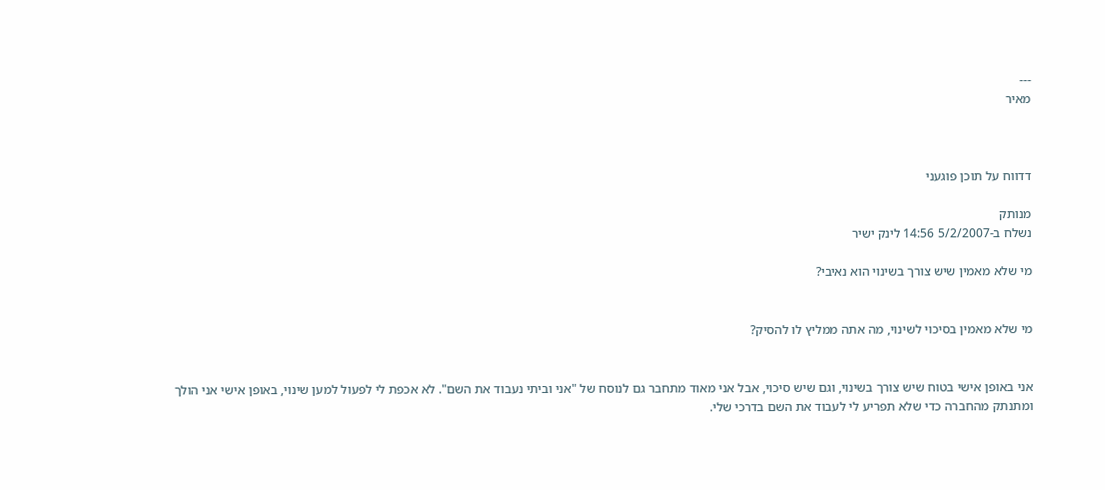---
מאיר



דדווח על תוכן פוגעני

מנותק
נשלח ב-5/2/2007 14:56 לינק ישיר

מי שלא מאמין שיש צורך בשינוי הוא נאיבי?


מי שלא מאמין בסיכוי לשינוי, מה אתה ממליץ לו להסיק?


אני באופן אישי בטוח שיש צורך בשינוי, וגם שיש סיכוי, אבל אני מאוד מתחבר גם לנוסח של "אני וביתי נעבוד את השם". לא אכפת לי לפעול למען שינוי, באופן אישי אני הולך ומתנתק מהחברה כדי שלא תפריע לי לעבוד את השם בדרכי שלי.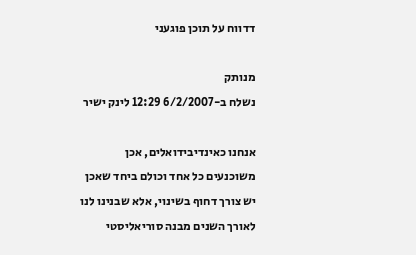דדווח על תוכן פוגעני

מנותק
נשלח ב-6/2/2007 12:29 לינק ישיר

אנחנו כאינדיבידואלים, אכן משוכנעים כל אחד וכולם ביחד שאכן יש צורך דחוף בשינוי, אלא שבנינו לנו לאורך השנים מבנה סוריאליסטי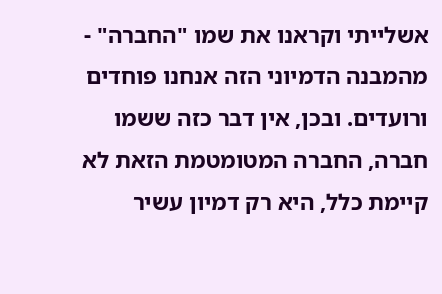אשלייתי וקראנו את שמו "החברה" - מהמבנה הדמיוני הזה אנחנו פוחדים ורועדים. ובכן, אין דבר כזה ששמו חברה, החברה המטומטמת הזאת לא קיימת כלל, היא רק דמיון עשיר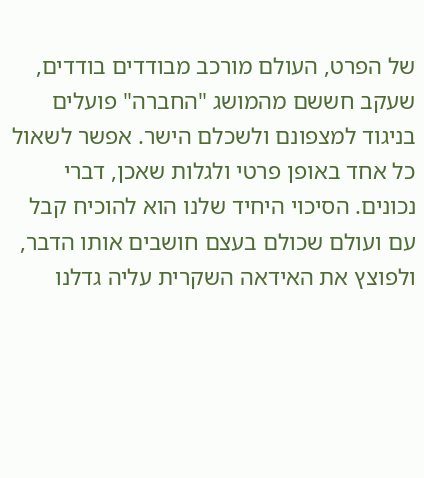של הפרט, העולם מורכב מבודדים בודדים, שעקב חששם מהמושג "החברה" פועלים בניגוד למצפונם ולשכלם הישר. אפשר לשאול כל אחד באופן פרטי ולגלות שאכן, דברי נכונים. הסיכוי היחיד שלנו הוא להוכיח קבל עם ועולם שכולם בעצם חושבים אותו הדבר, ולפוצץ את האידאה השקרית עליה גדלנו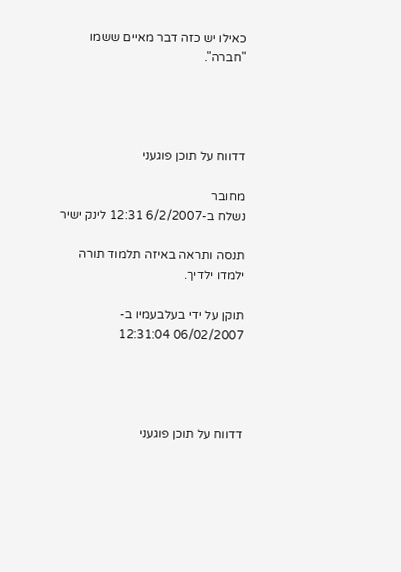כאילו יש כזה דבר מאיים ששמו "חברה".




דדווח על תוכן פוגעני

מחובר
נשלח ב-6/2/2007 12:31 לינק ישיר

תנסה ותראה באיזה תלמוד תורה ילמדו ילדיך.

תוקן על ידי בעלבעמיו ב- 06/02/2007 12:31:04




דדווח על תוכן פוגעני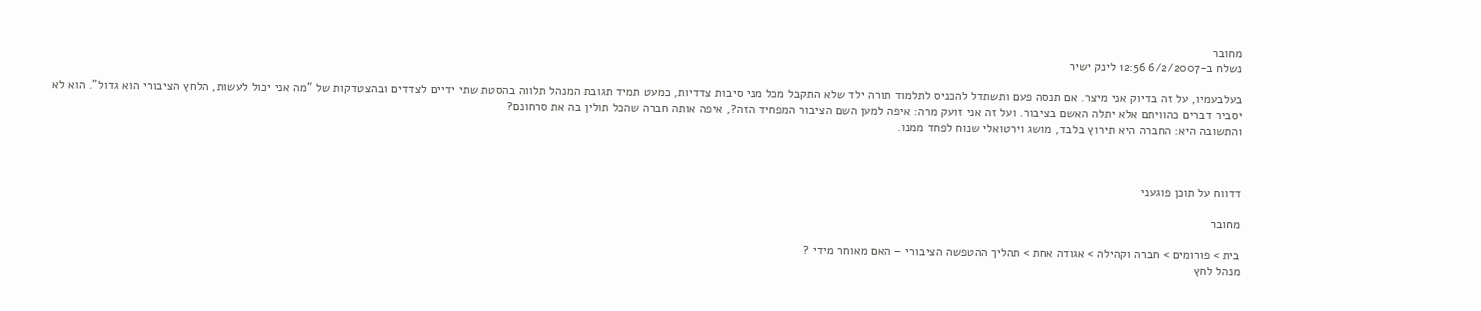מחובר
נשלח ב-6/2/2007 12:56 לינק ישיר

בעלבעמיו, על זה בדיוק אני מיצר. אם תנסה פעם ותשתדל להכניס לתלמוד תורה ילד שלא התקבל מכל מני סיבות צדדיות, כמעט תמיד תגובת המנהל תלווה בהסטת שתי ידיים לצדדים ובהצטדקות של "מה אני יכול לעשות, הלחץ הציבורי הוא גדול". הוא לא יסביר דברים כהוויתם אלא יתלה האשם בציבור. ועל זה אני זועק מרה: איפה למען השם הציבור המפחיד הזה?, איפה אותה חברה שהכל תולין בה את סרחונם?
והתשובה היא: החברה היא תירוץ בלבד, מושג וירטואלי שנוח לפחד ממנו.



דדווח על תוכן פוגעני

מחובר

בית > פורומים > חברה וקהילה > אגודה אחת > תהליך ההטפשה הציבורי – האם מאוחר מידי ?
מנהל לחץ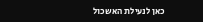כאן לנעילת האשכול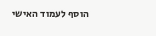הוסף לעמוד האישי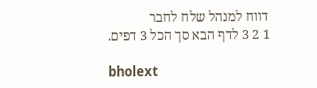דווח למנהל שלח לחבר
1 2 3 לדף הבא סך הכל 3 דפים.

bholext